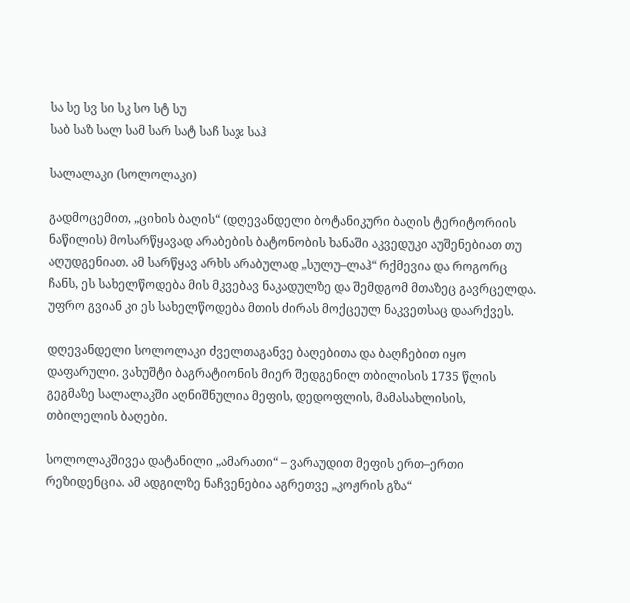სა სე სვ სი სკ სო სტ სუ
საბ საზ სალ სამ სარ სატ საჩ საჯ საჰ

სალალაკი (სოლოლაკი)

გადმოცემით, „ციხის ბაღის“ (დღევანდელი ბოტანიკური ბაღის ტერიტორიის ნაწილის) მოსარწყავად არაბების ბატონობის ხანაში აკვედუკი აუშენებიათ თუ აღუდგენიათ. ამ სარწყავ არხს არაბულად „სულუ–ლაჰ“ რქმევია და როგორც ჩანს, ეს სახელწოდება მის მკვებავ ნაკადულზე და შემდგომ მთაზეც გავრცელდა. უფრო გვიან კი ეს სახელწოდება მთის ძირას მოქცეულ ნაკვეთსაც დაარქვეს.

დღევანდელი სოლოლაკი ძველთაგანვე ბაღებითა და ბაღჩებით იყო დაფარული. ვახუშტი ბაგრატიონის მიერ შედგენილ თბილისის 1735 წლის გეგმაზე სალალაკში აღნიშნულია მეფის, დედოფლის, მამასახლისის, თბილელის ბაღები.

სოლოლაკშივეა დატანილი „ამარათი“ – ვარაუდით მეფის ერთ–ერთი რეზიდენცია. ამ ადგილზე ნაჩვენებია აგრეთვე „კოჟრის გზა“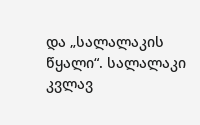და „სალალაკის წყალი“. სალალაკი კვლავ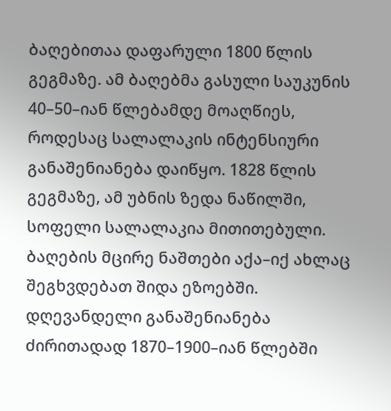ბაღებითაა დაფარული 1800 წლის გეგმაზე. ამ ბაღებმა გასული საუკუნის 40–50–იან წლებამდე მოაღწიეს, როდესაც სალალაკის ინტენსიური განაშენიანება დაიწყო. 1828 წლის გეგმაზე, ამ უბნის ზედა ნაწილში, სოფელი სალალაკია მითითებული. ბაღების მცირე ნაშთები აქა–იქ ახლაც შეგხვდებათ შიდა ეზოებში. დღევანდელი განაშენიანება ძირითადად 1870–1900–იან წლებში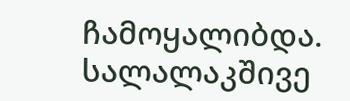ჩამოყალიბდა. სალალაკშივე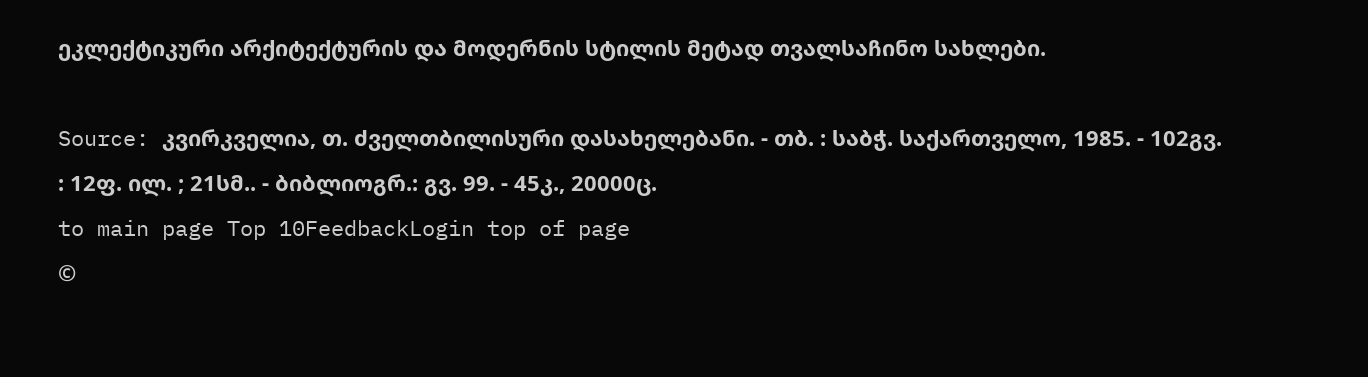ეკლექტიკური არქიტექტურის და მოდერნის სტილის მეტად თვალსაჩინო სახლები.

Source: კვირკველია, თ. ძველთბილისური დასახელებანი. - თბ. : საბჭ. საქართველო, 1985. - 102გვ. : 12ფ. ილ. ; 21სმ.. - ბიბლიოგრ.: გვ. 99. - 45კ., 20000ც.
to main page Top 10FeedbackLogin top of page
©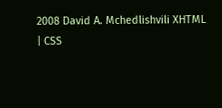2008 David A. Mchedlishvili XHTML | CSS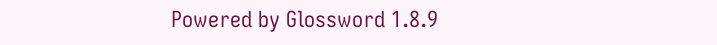Powered by Glossword 1.8.9